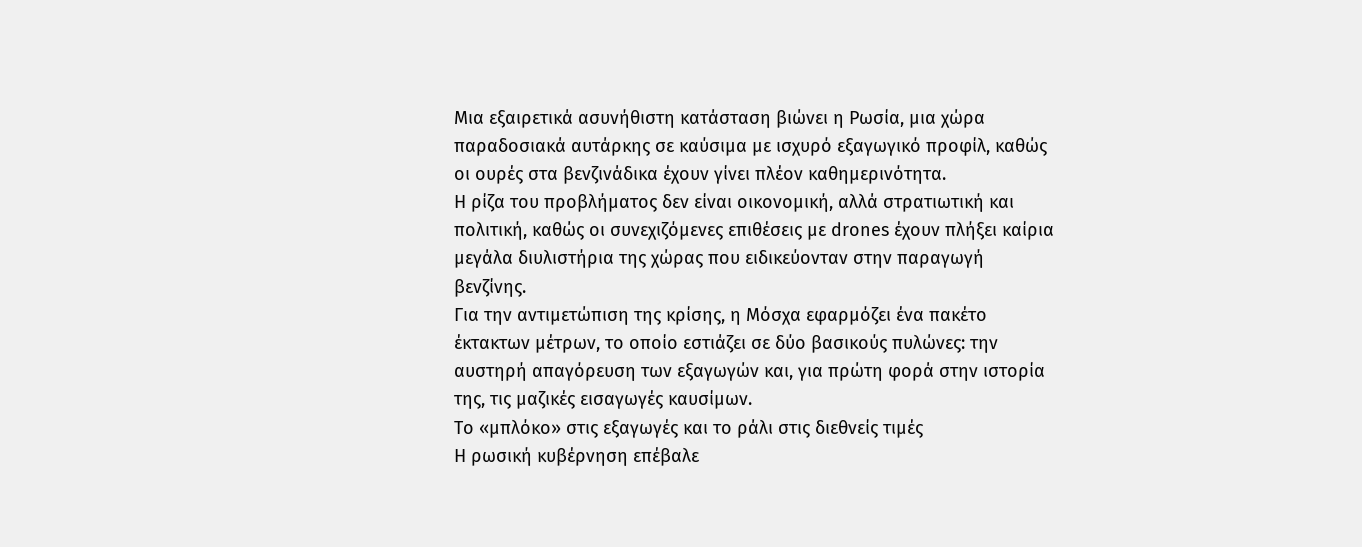Μια εξαιρετικά ασυνήθιστη κατάσταση βιώνει η Ρωσία, μια χώρα παραδοσιακά αυτάρκης σε καύσιμα με ισχυρό εξαγωγικό προφίλ, καθώς οι ουρές στα βενζινάδικα έχουν γίνει πλέον καθημερινότητα.
Η ρίζα του προβλήματος δεν είναι οικονομική, αλλά στρατιωτική και πολιτική, καθώς οι συνεχιζόμενες επιθέσεις με drones έχουν πλήξει καίρια μεγάλα διυλιστήρια της χώρας που ειδικεύονταν στην παραγωγή βενζίνης.
Για την αντιμετώπιση της κρίσης, η Μόσχα εφαρμόζει ένα πακέτο έκτακτων μέτρων, το οποίο εστιάζει σε δύο βασικούς πυλώνες: την αυστηρή απαγόρευση των εξαγωγών και, για πρώτη φορά στην ιστορία της, τις μαζικές εισαγωγές καυσίμων.
Το «μπλόκο» στις εξαγωγές και το ράλι στις διεθνείς τιμές
Η ρωσική κυβέρνηση επέβαλε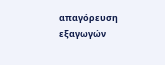απαγόρευση εξαγωγών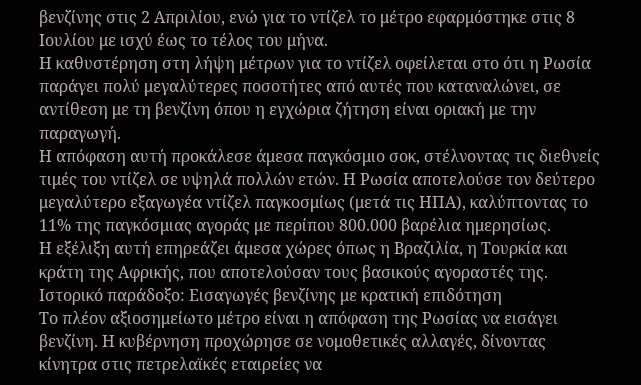βενζίνης στις 2 Απριλίου, ενώ για το ντίζελ το μέτρο εφαρμόστηκε στις 8 Ιουλίου με ισχύ έως το τέλος του μήνα.
Η καθυστέρηση στη λήψη μέτρων για το ντίζελ οφείλεται στο ότι η Ρωσία παράγει πολύ μεγαλύτερες ποσοτήτες από αυτές που καταναλώνει, σε αντίθεση με τη βενζίνη όπου η εγχώρια ζήτηση είναι οριακή με την παραγωγή.
Η απόφαση αυτή προκάλεσε άμεσα παγκόσμιο σοκ, στέλνοντας τις διεθνείς τιμές του ντίζελ σε υψηλά πολλών ετών. Η Ρωσία αποτελούσε τον δεύτερο μεγαλύτερο εξαγωγέα ντίζελ παγκοσμίως (μετά τις ΗΠΑ), καλύπτοντας το 11% της παγκόσμιας αγοράς με περίπου 800.000 βαρέλια ημερησίως.
Η εξέλιξη αυτή επηρεάζει άμεσα χώρες όπως η Βραζιλία, η Τουρκία και κράτη της Αφρικής, που αποτελούσαν τους βασικούς αγοραστές της.
Ιστορικό παράδοξο: Εισαγωγές βενζίνης με κρατική επιδότηση
Το πλέον αξιοσημείωτο μέτρο είναι η απόφαση της Ρωσίας να εισάγει βενζίνη. Η κυβέρνηση προχώρησε σε νομοθετικές αλλαγές, δίνοντας κίνητρα στις πετρελαϊκές εταιρείες να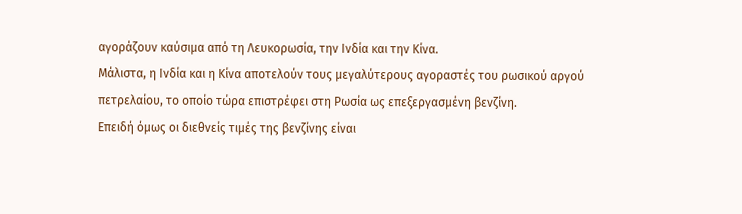αγοράζουν καύσιμα από τη Λευκορωσία, την Ινδία και την Κίνα.
Μάλιστα, η Ινδία και η Κίνα αποτελούν τους μεγαλύτερους αγοραστές του ρωσικού αργού πετρελαίου, το οποίο τώρα επιστρέφει στη Ρωσία ως επεξεργασμένη βενζίνη.
Επειδή όμως οι διεθνείς τιμές της βενζίνης είναι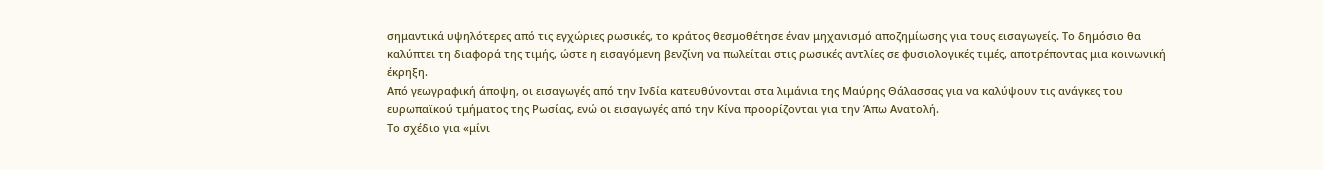σημαντικά υψηλότερες από τις εγχώριες ρωσικές, το κράτος θεσμοθέτησε έναν μηχανισμό αποζημίωσης για τους εισαγωγείς. Το δημόσιο θα καλύπτει τη διαφορά της τιμής, ώστε η εισαγόμενη βενζίνη να πωλείται στις ρωσικές αντλίες σε φυσιολογικές τιμές, αποτρέποντας μια κοινωνική έκρηξη.
Από γεωγραφική άποψη, οι εισαγωγές από την Ινδία κατευθύνονται στα λιμάνια της Μαύρης Θάλασσας για να καλύψουν τις ανάγκες του ευρωπαϊκού τμήματος της Ρωσίας, ενώ οι εισαγωγές από την Κίνα προορίζονται για την Άπω Ανατολή.
Το σχέδιο για «μίνι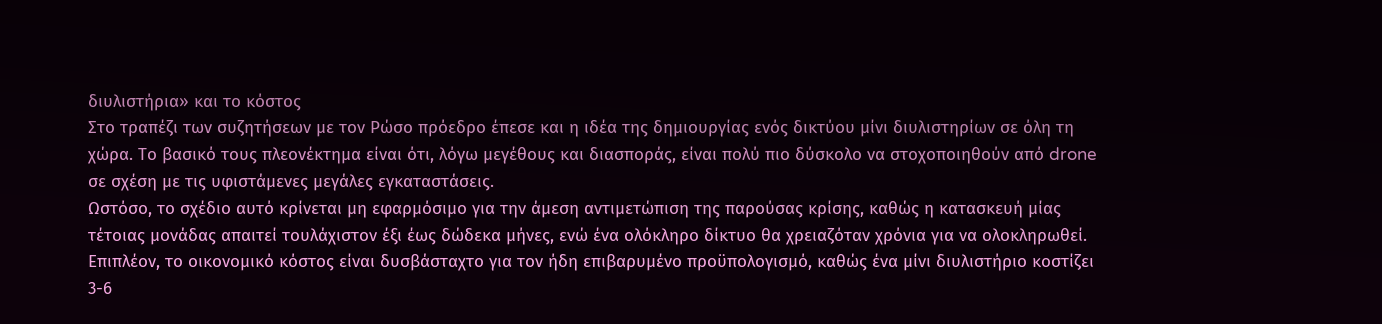διυλιστήρια» και το κόστος
Στο τραπέζι των συζητήσεων με τον Ρώσο πρόεδρο έπεσε και η ιδέα της δημιουργίας ενός δικτύου μίνι διυλιστηρίων σε όλη τη χώρα. Το βασικό τους πλεονέκτημα είναι ότι, λόγω μεγέθους και διασποράς, είναι πολύ πιο δύσκολο να στοχοποιηθούν από drone σε σχέση με τις υφιστάμενες μεγάλες εγκαταστάσεις.
Ωστόσο, το σχέδιο αυτό κρίνεται μη εφαρμόσιμο για την άμεση αντιμετώπιση της παρούσας κρίσης, καθώς η κατασκευή μίας τέτοιας μονάδας απαιτεί τουλάχιστον έξι έως δώδεκα μήνες, ενώ ένα ολόκληρο δίκτυο θα χρειαζόταν χρόνια για να ολοκληρωθεί.
Επιπλέον, το οικονομικό κόστος είναι δυσβάσταχτο για τον ήδη επιβαρυμένο προϋπολογισμό, καθώς ένα μίνι διυλιστήριο κοστίζει 3-6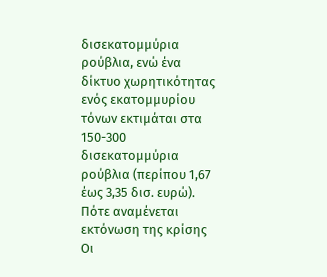δισεκατομμύρια ρούβλια, ενώ ένα δίκτυο χωρητικότητας ενός εκατομμυρίου τόνων εκτιμάται στα 150-300 δισεκατομμύρια ρούβλια (περίπου 1,67 έως 3,35 δισ. ευρώ).
Πότε αναμένεται εκτόνωση της κρίσης
Οι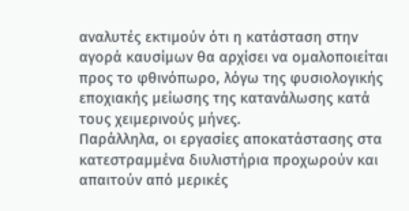αναλυτές εκτιμούν ότι η κατάσταση στην αγορά καυσίμων θα αρχίσει να ομαλοποιείται προς το φθινόπωρο, λόγω της φυσιολογικής εποχιακής μείωσης της κατανάλωσης κατά τους χειμερινούς μήνες.
Παράλληλα, οι εργασίες αποκατάστασης στα κατεστραμμένα διυλιστήρια προχωρούν και απαιτούν από μερικές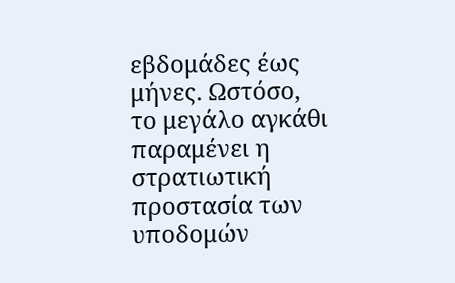εβδομάδες έως μήνες. Ωστόσο, το μεγάλο αγκάθι παραμένει η στρατιωτική προστασία των υποδομών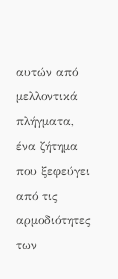αυτών από μελλοντικά πλήγματα, ένα ζήτημα που ξεφεύγει από τις αρμοδιότητες των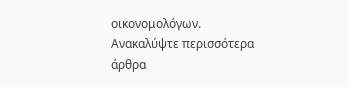οικονομολόγων.
Ανακαλύψτε περισσότερα άρθρα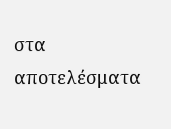στα αποτελέσματα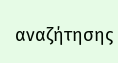αναζήτησης